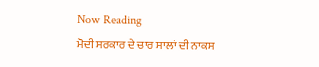Now Reading
ਮੋਦੀ ਸਰਕਾਰ ਦੇ ਚਾਰ ਸਾਲਾਂ ਦੀ ਨਾਕਸ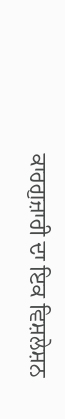ਕਾਰਗੁਜ਼ਾਰੀ ਦਾ ਇਕ ਵਿਸ਼ਲੇਸ਼ਨ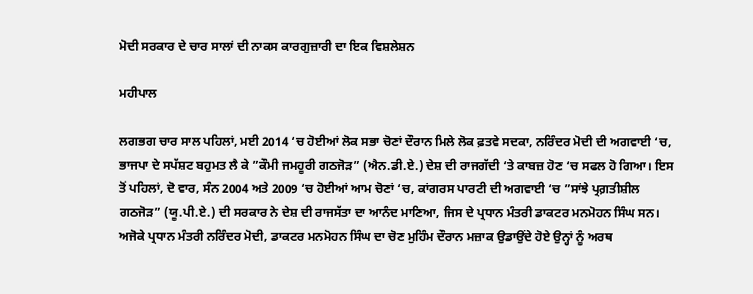ਮੋਦੀ ਸਰਕਾਰ ਦੇ ਚਾਰ ਸਾਲਾਂ ਦੀ ਨਾਕਸ ਕਾਰਗੁਜ਼ਾਰੀ ਦਾ ਇਕ ਵਿਸ਼ਲੇਸ਼ਨ

ਮਹੀਪਾਲ

ਲਗਭਗ ਚਾਰ ਸਾਲ ਪਹਿਲਾਂ, ਮਈ 2014 ‘ਚ ਹੋਈਆਂ ਲੋਕ ਸਭਾ ਚੋਣਾਂ ਦੌਰਾਨ ਮਿਲੇ ਲੋਕ ਫ਼ਤਵੇ ਸਦਕਾ, ਨਰਿੰਦਰ ਮੋਦੀ ਦੀ ਅਗਵਾਈ ‘ਚ, ਭਾਜਪਾ ਦੇ ਸਪੱਸ਼ਟ ਬਹੁਮਤ ਲੈ ਕੇ ”ਕੌਮੀ ਜਮਹੂਰੀ ਗਠਜੋੜ” (ਐਨ.ਡੀ.ਏ.) ਦੇਸ਼ ਦੀ ਰਾਜਗੱਦੀ ‘ਤੇ ਕਾਬਜ਼ ਹੋਣ ‘ਚ ਸਫਲ ਹੋ ਗਿਆ। ਇਸ ਤੋਂ ਪਹਿਲਾਂ, ਦੋ ਵਾਰ, ਸੰਨ 2004 ਅਤੇ 2009 ‘ਚ ਹੋਈਆਂ ਆਮ ਚੋਣਾਂ ‘ਚ, ਕਾਂਗਰਸ ਪਾਰਟੀ ਦੀ ਅਗਵਾਈ ‘ਚ ”ਸਾਂਝੇ ਪ੍ਰਗ਼ਤੀਸ਼ੀਲ ਗਠਜੋੜ” (ਯੂ.ਪੀ.ਏ.) ਦੀ ਸਰਕਾਰ ਨੇ ਦੇਸ਼ ਦੀ ਰਾਜਸੱਤਾ ਦਾ ਆਨੰਦ ਮਾਣਿਆ, ਜਿਸ ਦੇ ਪ੍ਰਧਾਨ ਮੰਤਰੀ ਡਾਕਟਰ ਮਨਮੋਹਨ ਸਿੰਘ ਸਨ। ਅਜੋਕੇ ਪ੍ਰਧਾਨ ਮੰਤਰੀ ਨਰਿੰਦਰ ਮੋਦੀ, ਡਾਕਟਰ ਮਨਮੋਹਨ ਸਿੰਘ ਦਾ ਚੋਣ ਮੁਹਿੰਮ ਦੌਰਾਨ ਮਜ਼ਾਕ ਉਡਾਉਂਦੇ ਹੋਏ ਉਨ੍ਹਾਂ ਨੂੰ ਅਰਥ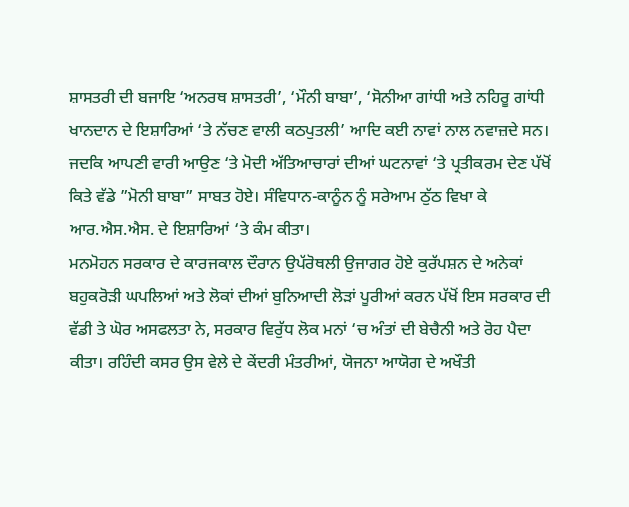ਸ਼ਾਸਤਰੀ ਦੀ ਬਜਾਇ ‘ਅਨਰਥ ਸ਼ਾਸਤਰੀ’, ‘ਮੌਨੀ ਬਾਬਾ’, ‘ਸੋਨੀਆ ਗਾਂਧੀ ਅਤੇ ਨਹਿਰੂ ਗਾਂਧੀ ਖਾਨਦਾਨ ਦੇ ਇਸ਼ਾਰਿਆਂ ‘ਤੇ ਨੱਚਣ ਵਾਲੀ ਕਠਪੁਤਲੀ’ ਆਦਿ ਕਈ ਨਾਵਾਂ ਨਾਲ ਨਵਾਜ਼ਦੇ ਸਨ। ਜਦਕਿ ਆਪਣੀ ਵਾਰੀ ਆਉਣ ‘ਤੇ ਮੋਦੀ ਅੱਤਿਆਚਾਰਾਂ ਦੀਆਂ ਘਟਨਾਵਾਂ ‘ਤੇ ਪ੍ਰਤੀਕਰਮ ਦੇਣ ਪੱਖੋਂ ਕਿਤੇ ਵੱਡੇ ”ਮੋਨੀ ਬਾਬਾ” ਸਾਬਤ ਹੋਏ। ਸੰਵਿਧਾਨ-ਕਾਨੂੰਨ ਨੂੰ ਸਰੇਆਮ ਠੁੱਠ ਵਿਖਾ ਕੇ ਆਰ.ਐਸ.ਐਸ. ਦੇ ਇਸ਼ਾਰਿਆਂ ‘ਤੇ ਕੰਮ ਕੀਤਾ।
ਮਨਮੋਹਨ ਸਰਕਾਰ ਦੇ ਕਾਰਜਕਾਲ ਦੌਰਾਨ ਉਪੱਰੋਥਲੀ ਉਜਾਗਰ ਹੋਏ ਕੁਰੱਪਸ਼ਨ ਦੇ ਅਨੇਕਾਂ ਬਹੁਕਰੋੜੀ ਘਪਲਿਆਂ ਅਤੇ ਲੋਕਾਂ ਦੀਆਂ ਬੁਨਿਆਦੀ ਲੋੜਾਂ ਪੂਰੀਆਂ ਕਰਨ ਪੱਖੋਂ ਇਸ ਸਰਕਾਰ ਦੀ ਵੱਡੀ ਤੇ ਘੋਰ ਅਸਫਲਤਾ ਨੇ, ਸਰਕਾਰ ਵਿਰੁੱਧ ਲੋਕ ਮਨਾਂ ‘ਚ ਅੰਤਾਂ ਦੀ ਬੇਚੈਨੀ ਅਤੇ ਰੋਹ ਪੈਦਾ ਕੀਤਾ। ਰਹਿੰਦੀ ਕਸਰ ਉਸ ਵੇਲੇ ਦੇ ਕੇਂਦਰੀ ਮੰਤਰੀਆਂ, ਯੋਜਨਾ ਆਯੋਗ ਦੇ ਅਖੌਤੀ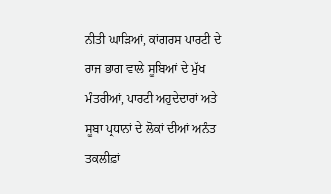ਨੀਤੀ ਘਾੜਿਆਂ, ਕਾਂਗਰਸ ਪਾਰਟੀ ਦੇ ਰਾਜ ਭਾਗ ਵਾਲੇ ਸੂਬਿਆਂ ਦੇ ਮੁੱਖ ਮੰਤਰੀਆਂ, ਪਾਰਟੀ ਅਹੁਦੇਦਾਰਾਂ ਅਤੇ ਸੂਬਾ ਪ੍ਰਧਾਨਾਂ ਦੇ ਲੋਕਾਂ ਦੀਆਂ ਅਨੰਤ ਤਕਲੀਫ਼ਾਂ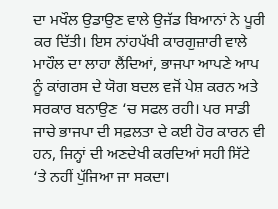ਦਾ ਮਖੌਲ ਉਡਾਉਣ ਵਾਲੇ ਉਜੱਡ ਬਿਆਨਾਂ ਨੇ ਪੂਰੀ ਕਰ ਦਿੱਤੀ। ਇਸ ਨਾਂਹਪੱਖੀ ਕਾਰਗੁਜ਼ਾਰੀ ਵਾਲੇ ਮਾਹੌਲ ਦਾ ਲਾਹਾ ਲੈਂਦਿਆਂ, ਭਾਜਪਾ ਆਪਣੇ ਆਪ ਨੂੰ ਕਾਂਗਰਸ ਦੇ ਯੋਗ ਬਦਲ ਵਜੋਂ ਪੇਸ਼ ਕਰਨ ਅਤੇ ਸਰਕਾਰ ਬਨਾਉਣ ‘ਚ ਸਫਲ ਰਹੀ। ਪਰ ਸਾਡੀ ਜਾਚੇ ਭਾਜਪਾ ਦੀ ਸਫ਼ਲਤਾ ਦੇ ਕਈ ਹੋਰ ਕਾਰਨ ਵੀ ਹਨ, ਜਿਨ੍ਹਾਂ ਦੀ ਅਣਦੇਖੀ ਕਰਦਿਆਂ ਸਹੀ ਸਿੱਟੇ ‘ਤੇ ਨਹੀਂ ਪੁੱਜਿਆ ਜਾ ਸਕਦਾ।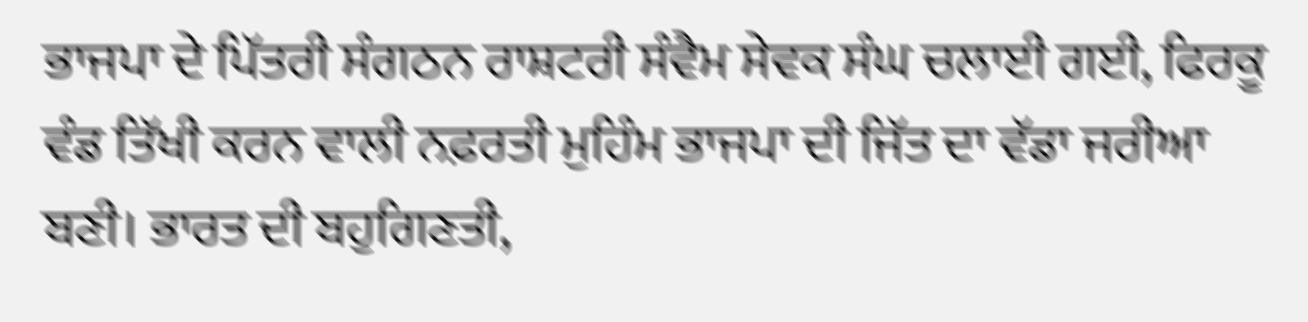ਭਾਜਪਾ ਦੇ ਪਿੱਤਰੀ ਸੰਗਠਨ ਰਾਸ਼ਟਰੀ ਸੰਵੈਮ ਸੇਵਕ ਸੰਘ ਚਲਾਈ ਗਈ, ਫਿਰਕੂ ਵੰਡ ਤਿੱਖੀ ਕਰਨ ਵਾਲੀ ਨਫ਼ਰਤੀ ਮੁਹਿੰਮ ਭਾਜਪਾ ਦੀ ਜਿੱਤ ਦਾ ਵੱਡਾ ਜਰੀਆ ਬਣੀ। ਭਾਰਤ ਦੀ ਬਹੁਗਿਣਤੀ,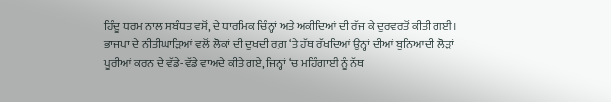ਹਿੰਦੂ ਧਰਮ ਨਾਲ ਸਬੰਧਤ ਵਸੋਂ, ਦੇ ਧਾਰਮਿਕ ਚਿੰਨ੍ਹਾਂ ਅਤੇ ਅਕੀਦਿਆਂ ਦੀ ਰੱਜ ਕੇ ਦੁਰਵਰਤੋਂ ਕੀਤੀ ਗਈ।
ਭਾਜਪਾ ਦੇ ਨੀਤੀਘਾੜਿਆਂ ਵਲੋਂ ਲੋਕਾਂ ਦੀ ਦੁਖਦੀ ਰਗ਼ ‘ਤੇ ਹੱਥ ਰੱਖਦਿਆਂ ਉਨ੍ਹਾਂ ਦੀਆਂ ਬੁਨਿਆਦੀ ਲੋੜਾਂ ਪੂਰੀਆਂ ਕਰਨ ਦੇ ਵੱਡੇ-ਵੱਡੇ ਵਾਅਦੇ ਕੀਤੇ ਗਏ, ਜਿਨ੍ਹਾਂ ‘ਚ ਮਹਿੰਗਾਈ ਨੂੰ ਨੱਥ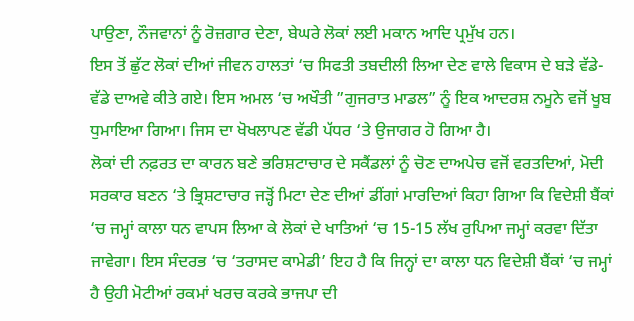ਪਾਉਣਾ, ਨੌਜਵਾਨਾਂ ਨੂੰ ਰੋਜ਼ਗਾਰ ਦੇਣਾ, ਬੇਘਰੇ ਲੋਕਾਂ ਲਈ ਮਕਾਨ ਆਦਿ ਪ੍ਰਮੁੱਖ ਹਨ।
ਇਸ ਤੋਂ ਛੁੱਟ ਲੋਕਾਂ ਦੀਆਂ ਜੀਵਨ ਹਾਲਤਾਂ ‘ਚ ਸਿਫਤੀ ਤਬਦੀਲੀ ਲਿਆ ਦੇਣ ਵਾਲੇ ਵਿਕਾਸ ਦੇ ਬੜੇ ਵੱਡੇ-ਵੱਡੇ ਦਾਅਵੇ ਕੀਤੇ ਗਏ। ਇਸ ਅਮਲ ‘ਚ ਅਖੌਤੀ ”ਗੁਜਰਾਤ ਮਾਡਲ” ਨੂੰ ਇਕ ਆਦਰਸ਼ ਨਮੂਨੇ ਵਜੋਂ ਖੂਬ ਧੁਮਾਇਆ ਗਿਆ। ਜਿਸ ਦਾ ਖੋਖਲਾਪਣ ਵੱਡੀ ਪੱਧਰ ‘ਤੇ ਉਜਾਗਰ ਹੋ ਗਿਆ ਹੈ।
ਲੋਕਾਂ ਦੀ ਨਫ਼ਰਤ ਦਾ ਕਾਰਨ ਬਣੇ ਭਰਿਸ਼ਟਾਚਾਰ ਦੇ ਸਕੈਂਡਲਾਂ ਨੂੰ ਚੋਣ ਦਾਅਪੇਚ ਵਜੋਂ ਵਰਤਦਿਆਂ, ਮੋਦੀ ਸਰਕਾਰ ਬਣਨ ‘ਤੇ ਭ੍ਰਿਸ਼ਟਾਚਾਰ ਜੜ੍ਹੋਂ ਮਿਟਾ ਦੇਣ ਦੀਆਂ ਡੀਂਗਾਂ ਮਾਰਦਿਆਂ ਕਿਹਾ ਗਿਆ ਕਿ ਵਿਦੇਸ਼ੀ ਬੈਂਕਾਂ ‘ਚ ਜਮ੍ਹਾਂ ਕਾਲਾ ਧਨ ਵਾਪਸ ਲਿਆ ਕੇ ਲੋਕਾਂ ਦੇ ਖਾਤਿਆਂ ‘ਚ 15-15 ਲੱਖ ਰੁਪਿਆ ਜਮ੍ਹਾਂ ਕਰਵਾ ਦਿੱਤਾ ਜਾਵੇਗਾ। ਇਸ ਸੰਦਰਭ ‘ਚ ‘ਤਰਾਸਦ ਕਾਮੇਡੀ’ ਇਹ ਹੈ ਕਿ ਜਿਨ੍ਹਾਂ ਦਾ ਕਾਲਾ ਧਨ ਵਿਦੇਸ਼ੀ ਬੈਂਕਾਂ ‘ਚ ਜਮ੍ਹਾਂ ਹੈ ਉਹੀ ਮੋਟੀਆਂ ਰਕਮਾਂ ਖਰਚ ਕਰਕੇ ਭਾਜਪਾ ਦੀ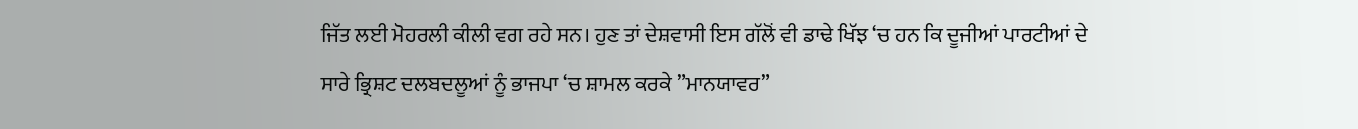ਜਿੱਤ ਲਈ ਮੋਹਰਲੀ ਕੀਲੀ ਵਗ ਰਹੇ ਸਨ। ਹੁਣ ਤਾਂ ਦੇਸ਼ਵਾਸੀ ਇਸ ਗੱਲੋਂ ਵੀ ਡਾਢੇ ਖਿੱਝ ‘ਚ ਹਨ ਕਿ ਦੂਜੀਆਂ ਪਾਰਟੀਆਂ ਦੇ ਸਾਰੇ ਭ੍ਰਿਸ਼ਟ ਦਲਬਦਲੂਆਂ ਨੂੰ ਭਾਜਪਾ ‘ਚ ਸ਼ਾਮਲ ਕਰਕੇ ”ਮਾਨਯਾਵਰ”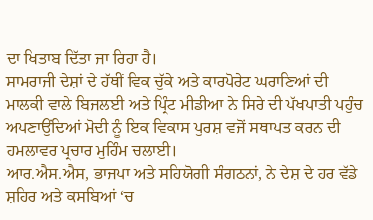ਦਾ ਖਿਤਾਬ ਦਿੱਤਾ ਜਾ ਰਿਹਾ ਹੈ।
ਸਾਮਰਾਜੀ ਦੇਸ਼ਾਂ ਦੇ ਹੱਥੀਂ ਵਿਕ ਚੁੱਕੇ ਅਤੇ ਕਾਰਪੋਰੇਟ ਘਰਾਣਿਆਂ ਦੀ ਮਾਲਕੀ ਵਾਲੇ ਬਿਜਲਈ ਅਤੇ ਪ੍ਰਿੰਟ ਮੀਡੀਆ ਨੇ ਸਿਰੇ ਦੀ ਪੱਖਪਾਤੀ ਪਹੁੰਚ ਅਪਣਾਉਂਦਿਆਂ ਮੋਦੀ ਨੂੰ ਇਕ ਵਿਕਾਸ ਪੁਰਸ਼ ਵਜੋਂ ਸਥਾਪਤ ਕਰਨ ਦੀ ਹਮਲਾਵਰ ਪ੍ਰਚਾਰ ਮੁਹਿੰਮ ਚਲਾਈ।
ਆਰ.ਐਸ.ਐਸ, ਭਾਜਪਾ ਅਤੇ ਸਹਿਯੋਗੀ ਸੰਗਠਨਾਂ, ਨੇ ਦੇਸ਼ ਦੇ ਹਰ ਵੱਡੇ ਸ਼ਹਿਰ ਅਤੇ ਕਸਬਿਆਂ ‘ਚ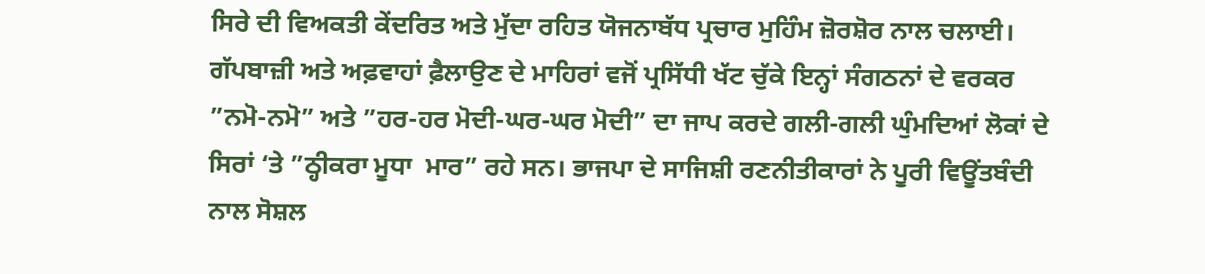ਸਿਰੇ ਦੀ ਵਿਅਕਤੀ ਕੇਂਦਰਿਤ ਅਤੇ ਮੁੱਦਾ ਰਹਿਤ ਯੋਜਨਾਬੱਧ ਪ੍ਰਚਾਰ ਮੁਹਿੰਮ ਜ਼ੋਰਸ਼ੋਰ ਨਾਲ ਚਲਾਈ। ਗੱਪਬਾਜ਼ੀ ਅਤੇ ਅਫ਼ਵਾਹਾਂ ਫ਼ੈਲਾਉਣ ਦੇ ਮਾਹਿਰਾਂ ਵਜੋਂ ਪ੍ਰਸਿੱਧੀ ਖੱਟ ਚੁੱਕੇ ਇਨ੍ਹਾਂ ਸੰਗਠਨਾਂ ਦੇ ਵਰਕਰ ”ਨਮੋ-ਨਮੋ” ਅਤੇ ”ਹਰ-ਹਰ ਮੋਦੀ-ਘਰ-ਘਰ ਮੋਦੀ” ਦਾ ਜਾਪ ਕਰਦੇ ਗਲੀ-ਗਲੀ ਘੁੰਮਦਿਆਂ ਲੋਕਾਂ ਦੇ ਸਿਰਾਂ ‘ਤੇ ”ਠ੍ਹੀਕਰਾ ਮੂਧਾ  ਮਾਰ” ਰਹੇ ਸਨ। ਭਾਜਪਾ ਦੇ ਸਾਜਿਸ਼ੀ ਰਣਨੀਤੀਕਾਰਾਂ ਨੇ ਪੂਰੀ ਵਿਊਂਤਬੰਦੀ ਨਾਲ ਸੋਸ਼ਲ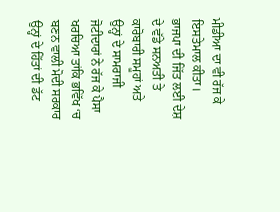ਮੀਡੀਆ ਦਾ ਵੀ ਰੱਜ ਕੇ ਇਸਤੇਮਾਲ ਕੀਤਾ।
ਭਾਜਪਾ ਦੀ ਜਿੱਤ ਲਈ ਦੇਸ਼ ਦੇ ਵੱਡੇ ਸਨਅਤੀ ਤੇ ਕਾਰੋਬਾਰੀ ਸਮੂਹਾਂ ਅਤੇ ਉਨ੍ਹਾਂ ਦੇ ਸਾਮਰਾਜੀ ਜੋਟੀਦਾਰਾਂ ਨੇ ਰੱਜ ਕੇ ਪੈਸਾ ਖਰਚਿਆ ਤਾਂਕਿ ਭਵਿੱਖ ‘ਚ ਬਣਨ ਵਾਲੀ ਮੋਦੀ ਸਰਕਾਰ ਉਨ੍ਹਾਂ ਦੇ ਹਿੱਤਾਂ ਦੀ ਡੱਟ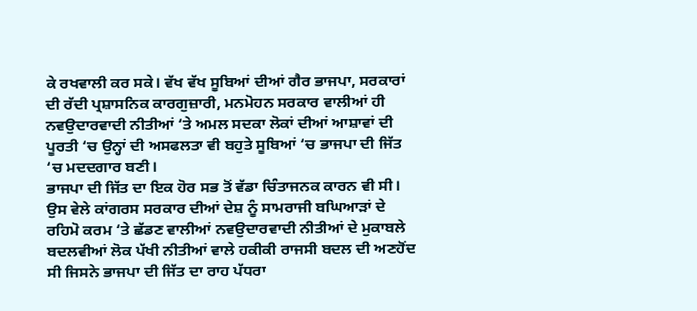ਕੇ ਰਖਵਾਲੀ ਕਰ ਸਕੇ। ਵੱਖ ਵੱਖ ਸੂਬਿਆਂ ਦੀਆਂ ਗੈਰ ਭਾਜਪਾ, ਸਰਕਾਰਾਂ ਦੀ ਰੱਦੀ ਪ੍ਰਸ਼ਾਸਨਿਕ ਕਾਰਗੁਜ਼ਾਰੀ, ਮਨਮੋਹਨ ਸਰਕਾਰ ਵਾਲੀਆਂ ਹੀ ਨਵਉਦਾਰਵਾਦੀ ਨੀਤੀਆਂ ‘ਤੇ ਅਮਲ ਸਦਕਾ ਲੋਕਾਂ ਦੀਆਂ ਆਸ਼ਾਵਾਂ ਦੀ ਪੂਰਤੀ ‘ਚ ਉਨ੍ਹਾਂ ਦੀ ਅਸਫਲਤਾ ਵੀ ਬਹੁਤੇ ਸੂਬਿਆਂ ‘ਚ ਭਾਜਪਾ ਦੀ ਜਿੱਤ ‘ਚ ਮਦਦਗਾਰ ਬਣੀ।
ਭਾਜਪਾ ਦੀ ਜਿੱਤ ਦਾ ਇਕ ਹੋਰ ਸਭ ਤੋਂ ਵੱਡਾ ਚਿੰਤਾਜਨਕ ਕਾਰਨ ਵੀ ਸੀ। ਉਸ ਵੇਲੇ ਕਾਂਗਰਸ ਸਰਕਾਰ ਦੀਆਂ ਦੇਸ਼ ਨੂੰ ਸਾਮਰਾਜੀ ਬਘਿਆੜਾਂ ਦੇ ਰਹਿਮੋ ਕਰਮ ‘ਤੇ ਛੱਡਣ ਵਾਲੀਆਂ ਨਵਉਦਾਰਵਾਦੀ ਨੀਤੀਆਂ ਦੇ ਮੁਕਾਬਲੇ ਬਦਲਵੀਆਂ ਲੋਕ ਪੱਖੀ ਨੀਤੀਆਂ ਵਾਲੇ ਹਕੀਕੀ ਰਾਜਸੀ ਬਦਲ ਦੀ ਅਣਹੋਂਦ ਸੀ ਜਿਸਨੇ ਭਾਜਪਾ ਦੀ ਜਿੱਤ ਦਾ ਰਾਹ ਪੱਧਰਾ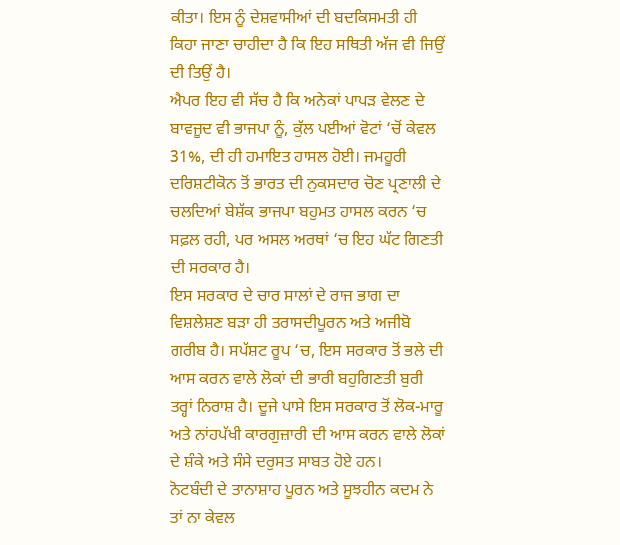ਕੀਤਾ। ਇਸ ਨੂੰ ਦੇਸ਼ਵਾਸੀਆਂ ਦੀ ਬਦਕਿਸਮਤੀ ਹੀ ਕਿਹਾ ਜਾਣਾ ਚਾਹੀਦਾ ਹੈ ਕਿ ਇਹ ਸਥਿਤੀ ਅੱਜ ਵੀ ਜਿਉਂ ਦੀ ਤਿਉਂ ਹੈ।
ਐਪਰ ਇਹ ਵੀ ਸੱਚ ਹੈ ਕਿ ਅਨੇਕਾਂ ਪਾਪੜ ਵੇਲਣ ਦੇ ਬਾਵਜੂਦ ਵੀ ਭਾਜਪਾ ਨੂੰ, ਕੁੱਲ ਪਈਆਂ ਵੋਟਾਂ ‘ਚੋਂ ਕੇਵਲ 31%, ਦੀ ਹੀ ਹਮਾਇਤ ਹਾਸਲ ਹੋਈ। ਜਮਹੂਰੀ ਦਰਿਸ਼ਟੀਕੋਨ ਤੋਂ ਭਾਰਤ ਦੀ ਨੁਕਸਦਾਰ ਚੋਣ ਪ੍ਰਣਾਲੀ ਦੇ ਚਲਦਿਆਂ ਬੇਸ਼ੱਕ ਭਾਜਪਾ ਬਹੁਮਤ ਹਾਸਲ ਕਰਨ ‘ਚ ਸਫ਼ਲ ਰਹੀ, ਪਰ ਅਸਲ ਅਰਥਾਂ ‘ਚ ਇਹ ਘੱਟ ਗਿਣਤੀ ਦੀ ਸਰਕਾਰ ਹੈ।
ਇਸ ਸਰਕਾਰ ਦੇ ਚਾਰ ਸਾਲਾਂ ਦੇ ਰਾਜ ਭਾਗ ਦਾ ਵਿਸ਼ਲੇਸ਼ਣ ਬੜਾ ਹੀ ਤਰਾਸਦੀਪੂਰਨ ਅਤੇ ਅਜੀਬੋ ਗਰੀਬ ਹੈ। ਸਪੱਸ਼ਟ ਰੂਪ ‘ਚ, ਇਸ ਸਰਕਾਰ ਤੋਂ ਭਲੇ ਦੀ ਆਸ ਕਰਨ ਵਾਲੇ ਲੋਕਾਂ ਦੀ ਭਾਰੀ ਬਹੁਗਿਣਤੀ ਬੁਰੀ ਤਰ੍ਹਾਂ ਨਿਰਾਸ਼ ਹੈ। ਦੂਜੇ ਪਾਸੇ ਇਸ ਸਰਕਾਰ ਤੋਂ ਲੋਕ-ਮਾਰੂ ਅਤੇ ਨਾਂਹਪੱਖੀ ਕਾਰਗੁਜ਼ਾਰੀ ਦੀ ਆਸ ਕਰਨ ਵਾਲੇ ਲੋਕਾਂ ਦੇ ਸ਼ੰਕੇ ਅਤੇ ਸੰਸੇ ਦਰੁਸਤ ਸਾਬਤ ਹੋਏ ਹਨ।
ਨੋਟਬੰਦੀ ਦੇ ਤਾਨਾਸ਼ਾਹ ਪੂਰਨ ਅਤੇ ਸੂਝਹੀਨ ਕਦਮ ਨੇ ਤਾਂ ਨਾ ਕੇਵਲ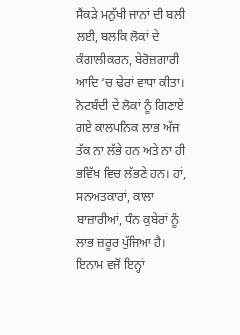ਸੈਂਕੜੇ ਮਨੁੱਖੀ ਜਾਨਾਂ ਦੀ ਬਲੀ ਲਈ, ਬਲਕਿ ਲੋਕਾਂ ਦੇ ਕੰਗਾਲੀਕਰਨ, ਬੇਰੋਜ਼ਗਾਰੀ ਆਦਿ ‘ਚ ਢੇਰਾਂ ਵਾਧਾ ਕੀਤਾ। ਨੋਟਬੰਦੀ ਦੇ ਲੋਕਾਂ ਨੂੰ ਗਿਣਾਏ ਗਏ ਕਾਲਪਨਿਕ ਲਾਭ ਅੱਜ ਤੱਕ ਨਾ ਲੱਭੇ ਹਨ ਅਤੇ ਨਾ ਹੀ ਭਵਿੱਖ ਵਿਚ ਲੱਭਣੇ ਹਨ। ਹਾਂ, ਸਨਅਤਕਾਰਾਂ, ਕਾਲਾ ਬਾਜ਼ਾਰੀਆਂ, ਧੰਨ ਕੁਬੇਰਾਂ ਨੂੰ ਲਾਭ ਜ਼ਰੂਰ ਪੁੱਜਿਆ ਹੈ। ਇਨਾਮ ਵਜੋਂ ਇਨ੍ਹਾਂ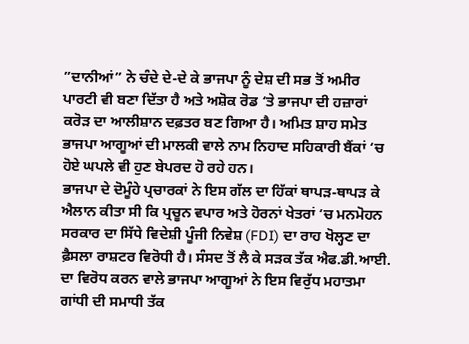”ਦਾਨੀਆਂ” ਨੇ ਚੰਦੇ ਦੇ-ਦੇ ਕੇ ਭਾਜਪਾ ਨੂੰ ਦੇਸ਼ ਦੀ ਸਭ ਤੋਂ ਅਮੀਰ ਪਾਰਟੀ ਵੀ ਬਣਾ ਦਿੱਤਾ ਹੈ ਅਤੇ ਅਸ਼ੋਕ ਰੋਡ ‘ਤੇ ਭਾਜਪਾ ਦੀ ਹਜ਼ਾਰਾਂ ਕਰੋੜ ਦਾ ਆਲੀਸ਼ਾਨ ਦਫ਼ਤਰ ਬਣ ਗਿਆ ਹੈ। ਅਮਿਤ ਸ਼ਾਹ ਸਮੇਤ ਭਾਜਪਾ ਆਗੂਆਂ ਦੀ ਮਾਲਕੀ ਵਾਲੇ ਨਾਮ ਨਿਹਾਦ ਸਹਿਕਾਰੀ ਬੈਂਕਾਂ ‘ਚ ਹੋਏ ਘਪਲੇ ਵੀ ਹੁਣ ਬੇਪਰਦ ਹੋ ਰਹੇ ਹਨ।
ਭਾਜਪਾ ਦੇ ਦੋਮੂੰਹੇ ਪ੍ਰਚਾਰਕਾਂ ਨੇ ਇਸ ਗੱਲ ਦਾ ਹਿੱਕਾਂ ਥਾਪੜ-ਥਾਪੜ ਕੇ ਐਲਾਨ ਕੀਤਾ ਸੀ ਕਿ ਪ੍ਰਚੂਨ ਵਪਾਰ ਅਤੇ ਹੋਰਨਾਂ ਖੇਤਰਾਂ ‘ਚ ਮਨਮੋਹਨ ਸਰਕਾਰ ਦਾ ਸਿੱਧੇ ਵਿਦੇਸ਼ੀ ਪੂੰਜੀ ਨਿਵੇਸ਼ (FDI) ਦਾ ਰਾਹ ਖੋਲ੍ਹਣ ਦਾ ਫ਼ੈਸਲਾ ਰਾਸ਼ਟਰ ਵਿਰੋਧੀ ਹੈ। ਸੰਸਦ ਤੋਂ ਲੈ ਕੇ ਸੜਕ ਤੱਕ ਐਫ.ਡੀ.ਆਈ. ਦਾ ਵਿਰੋਧ ਕਰਨ ਵਾਲੇ ਭਾਜਪਾ ਆਗੂਆਂ ਨੇ ਇਸ ਵਿਰੁੱਧ ਮਹਾਤਮਾ ਗਾਂਧੀ ਦੀ ਸਮਾਧੀ ਤੱਕ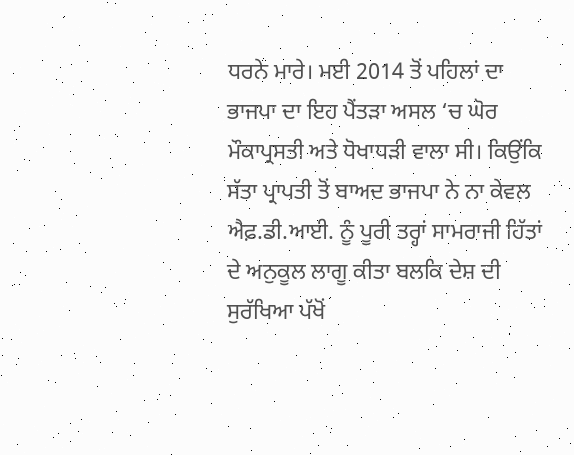ਧਰਨੇ ਮਾਰੇ। ਮਈ 2014 ਤੋਂ ਪਹਿਲਾਂ ਦਾ ਭਾਜਪਾ ਦਾ ਇਹ ਪੈਂਤੜਾ ਅਸਲ ‘ਚ ਘੋਰ ਮੌਕਾਪ੍ਰਸਤੀ ਅਤੇ ਧੋਖਾਧੜੀ ਵਾਲਾ ਸੀ। ਕਿਉਂਕਿ ਸੱਤਾ ਪ੍ਰਾਪਤੀ ਤੋਂ ਬਾਅਦ ਭਾਜਪਾ ਨੇ ਨਾ ਕੇਵਲ ਐਫ਼.ਡੀ.ਆਈ. ਨੂੰ ਪੂਰੀ ਤਰ੍ਹਾਂ ਸਾਮਰਾਜੀ ਹਿੱਤਾਂ ਦੇ ਅਨੁਕੂਲ ਲਾਗੂ ਕੀਤਾ ਬਲਕਿ ਦੇਸ਼ ਦੀ ਸੁਰੱਖਿਆ ਪੱਖੋਂ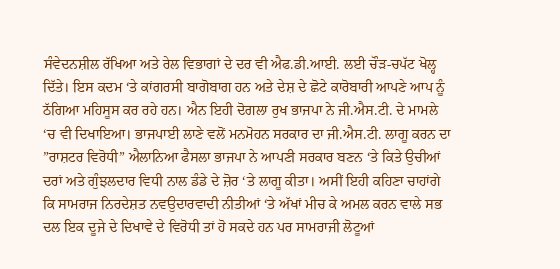ਸੰਵੇਦਨਸ਼ੀਲ ਰੱਖਿਆ ਅਤੇ ਰੇਲ ਵਿਭਾਗਾਂ ਦੇ ਦਰ ਵੀ ਐਫ.ਡੀ.ਆਈ. ਲਈ ਚੌੜ-ਚਪੱਟ ਖੋਲ੍ਹ ਦਿੱਤੇ। ਇਸ ਕਦਮ ‘ਤੇ ਕਾਂਗਰਸੀ ਬਾਗੋਬਾਗ ਹਨ ਅਤੇ ਦੇਸ਼ ਦੇ ਛੋਟੇ ਕਾਰੋਬਾਰੀ ਆਪਣੇ ਆਪ ਨੂੰ ਠੱਗਿਆ ਮਹਿਸੂਸ ਕਰ ਰਹੇ ਹਨ। ਐਨ ਇਹੀ ਦੋਗਲਾ ਰੁਖ ਭਾਜਪਾ ਨੇ ਜੀ.ਐਸ.ਟੀ. ਦੇ ਮਾਮਲੇ ‘ਚ ਵੀ ਦਿਖਾਇਆ। ਭਾਜਪਾਈ ਲਾਣੇ ਵਲੋਂ ਮਨਮੋਹਨ ਸਰਕਾਰ ਦਾ ਜੀ.ਐਸ.ਟੀ. ਲਾਗੂ ਕਰਨ ਦਾ ”ਰਾਸ਼ਟਰ ਵਿਰੋਧੀ” ਐਲਾਨਿਆ ਫੈਸਲਾ ਭਾਜਪਾ ਨੇ ਆਪਣੀ ਸਰਕਾਰ ਬਣਨ ‘ਤੇ ਕਿਤੇ ਉਚੀਆਂ ਦਰਾਂ ਅਤੇ ਗੁੰਝਲਦਾਰ ਵਿਧੀ ਨਾਲ ਡੰਡੇ ਦੇ ਜ਼ੋਰ ‘ਤੇ ਲਾਗੂ ਕੀਤਾ। ਅਸੀਂ ਇਹੀ ਕਹਿਣਾ ਚਾਹਾਂਗੇ ਕਿ ਸਾਮਰਾਜ ਨਿਰਦੇਸ਼ਤ ਨਵਉਦਾਰਵਾਦੀ ਨੀਤੀਆਂ ‘ਤੇ ਅੱਖਾਂ ਮੀਚ ਕੇ ਅਮਲ ਕਰਨ ਵਾਲੇ ਸਭ ਦਲ ਇਕ ਦੂਜੇ ਦੇ ਦਿਖਾਵੇ ਦੇ ਵਿਰੋਧੀ ਤਾਂ ਹੋ ਸਕਦੇ ਹਨ ਪਰ ਸਾਮਰਾਜੀ ਲੋਟੂਆਂ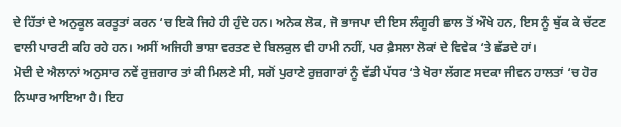ਦੇ ਹਿੱਤਾਂ ਦੇ ਅਨੁਕੂਲ ਕਰਤੂਤਾਂ ਕਰਨ ‘ਚ ਇਕੋ ਜਿਹੇ ਹੀ ਹੁੰਦੇ ਹਨ। ਅਨੇਕ ਲੋਕ, ਜੋ ਭਾਜਪਾ ਦੀ ਇਸ ਲੰਗੂਰੀ ਛਾਲ ਤੋਂ ਔਖੇ ਹਨ, ਇਸ ਨੂੰ ਥੁੱਕ ਕੇ ਚੱਟਣ ਵਾਲੀ ਪਾਰਟੀ ਕਹਿ ਰਹੇ ਹਨ। ਅਸੀਂ ਅਜਿਹੀ ਭਾਸ਼ਾ ਵਰਤਣ ਦੇ ਬਿਲਕੁਲ ਵੀ ਹਾਮੀ ਨਹੀਂ, ਪਰ ਫ਼ੈਸਲਾ ਲੋਕਾਂ ਦੇ ਵਿਵੇਕ ‘ਤੇ ਛੱਡਦੇ ਹਾਂ।
ਮੋਦੀ ਦੇ ਐਲਾਨਾਂ ਅਨੁਸਾਰ ਨਵੇਂ ਰੁਜ਼ਗਾਰ ਤਾਂ ਕੀ ਮਿਲਣੇ ਸੀ, ਸਗੋਂ ਪੁਰਾਣੇ ਰੁਜ਼ਗਾਰਾਂ ਨੂੰ ਵੱਡੀ ਪੱਧਰ ‘ਤੇ ਖੋਰਾ ਲੱਗਣ ਸਦਕਾ ਜੀਵਨ ਹਾਲਤਾਂ ‘ਚ ਹੋਰ ਨਿਘਾਰ ਆਇਆ ਹੈ। ਇਹ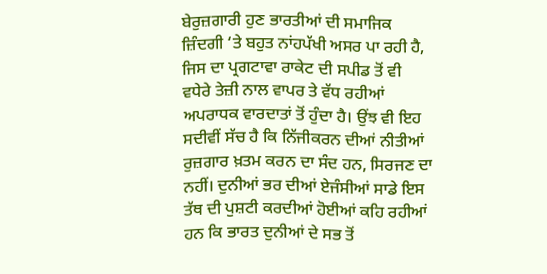ਬੇਰੁਜ਼ਗਾਰੀ ਹੁਣ ਭਾਰਤੀਆਂ ਦੀ ਸਮਾਜਿਕ ਜ਼ਿੰਦਗੀ ‘ਤੇ ਬਹੁਤ ਨਾਂਹਪੱਖੀ ਅਸਰ ਪਾ ਰਹੀ ਹੈ, ਜਿਸ ਦਾ ਪ੍ਰਗਟਾਵਾ ਰਾਕੇਟ ਦੀ ਸਪੀਡ ਤੋਂ ਵੀ ਵਧੇਰੇ ਤੇਜ਼ੀ ਨਾਲ ਵਾਪਰ ਤੇ ਵੱਧ ਰਹੀਆਂ ਅਪਰਾਧਕ ਵਾਰਦਾਤਾਂ ਤੋਂ ਹੁੰਦਾ ਹੈ। ਉਂਝ ਵੀ ਇਹ ਸਦੀਵੀਂ ਸੱਚ ਹੈ ਕਿ ਨਿੱਜੀਕਰਨ ਦੀਆਂ ਨੀਤੀਆਂ ਰੁਜ਼ਗਾਰ ਖ਼ਤਮ ਕਰਨ ਦਾ ਸੰਦ ਹਨ, ਸਿਰਜਣ ਦਾ ਨਹੀਂ। ਦੁਨੀਆਂ ਭਰ ਦੀਆਂ ਏਜੰਸੀਆਂ ਸਾਡੇ ਇਸ ਤੱਥ ਦੀ ਪੁਸ਼ਟੀ ਕਰਦੀਆਂ ਹੋਈਆਂ ਕਹਿ ਰਹੀਆਂ ਹਨ ਕਿ ਭਾਰਤ ਦੁਨੀਆਂ ਦੇ ਸਭ ਤੋਂ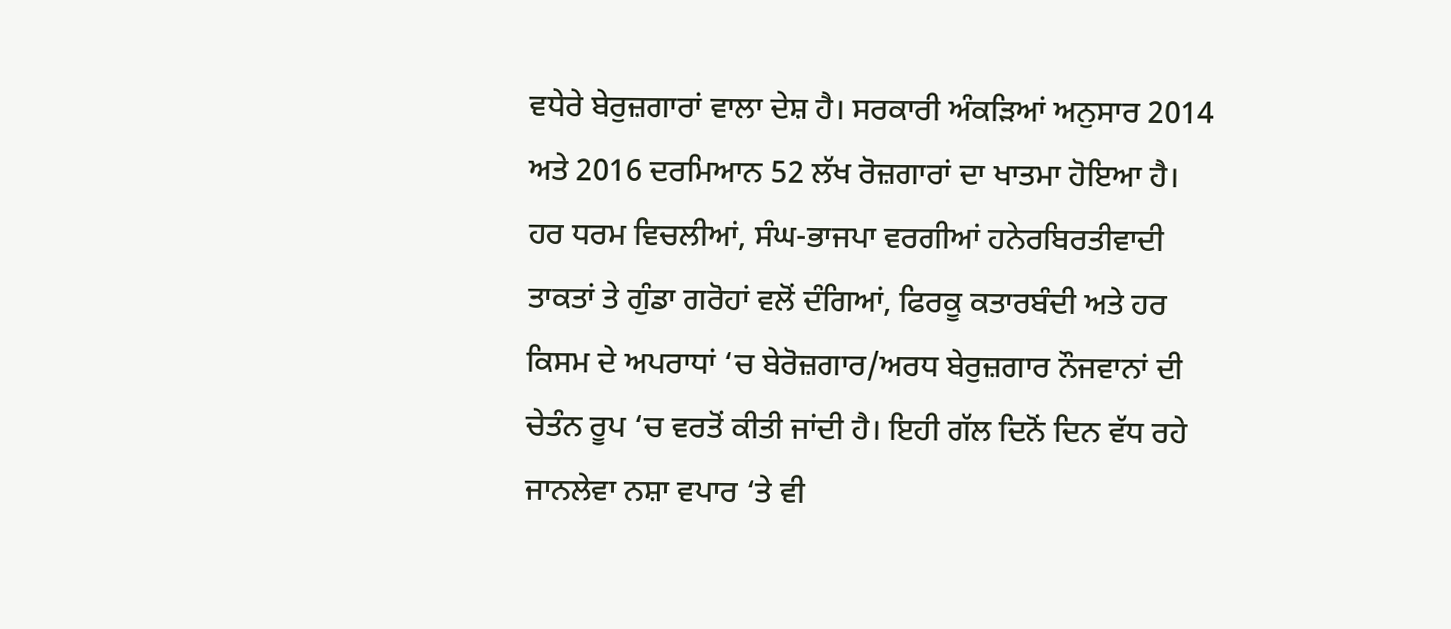ਵਧੇਰੇ ਬੇਰੁਜ਼ਗਾਰਾਂ ਵਾਲਾ ਦੇਸ਼ ਹੈ। ਸਰਕਾਰੀ ਅੰਕੜਿਆਂ ਅਨੁਸਾਰ 2014 ਅਤੇ 2016 ਦਰਮਿਆਨ 52 ਲੱਖ ਰੋਜ਼ਗਾਰਾਂ ਦਾ ਖਾਤਮਾ ਹੋਇਆ ਹੈ।
ਹਰ ਧਰਮ ਵਿਚਲੀਆਂ, ਸੰਘ-ਭਾਜਪਾ ਵਰਗੀਆਂ ਹਨੇਰਬਿਰਤੀਵਾਦੀ ਤਾਕਤਾਂ ਤੇ ਗੁੰਡਾ ਗਰੋਹਾਂ ਵਲੋਂ ਦੰਗਿਆਂ, ਫਿਰਕੂ ਕਤਾਰਬੰਦੀ ਅਤੇ ਹਰ ਕਿਸਮ ਦੇ ਅਪਰਾਧਾਂ ‘ਚ ਬੇਰੋਜ਼ਗਾਰ/ਅਰਧ ਬੇਰੁਜ਼ਗਾਰ ਨੌਜਵਾਨਾਂ ਦੀ ਚੇਤੰਨ ਰੂਪ ‘ਚ ਵਰਤੋਂ ਕੀਤੀ ਜਾਂਦੀ ਹੈ। ਇਹੀ ਗੱਲ ਦਿਨੋਂ ਦਿਨ ਵੱਧ ਰਹੇ ਜਾਨਲੇਵਾ ਨਸ਼ਾ ਵਪਾਰ ‘ਤੇ ਵੀ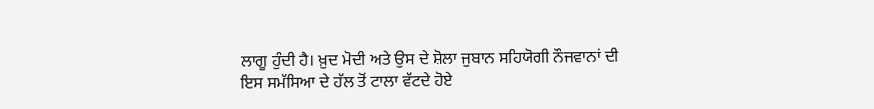ਲਾਗੂ ਹੁੰਦੀ ਹੈ। ਖ਼ੁਦ ਮੋਦੀ ਅਤੇ ਉਸ ਦੇ ਸ਼ੋਲਾ ਜੁਬਾਨ ਸਹਿਯੋਗੀ ਨੌਜਵਾਨਾਂ ਦੀ ਇਸ ਸਮੱਸਿਆ ਦੇ ਹੱਲ ਤੋਂ ਟਾਲਾ ਵੱਟਦੇ ਹੋਏ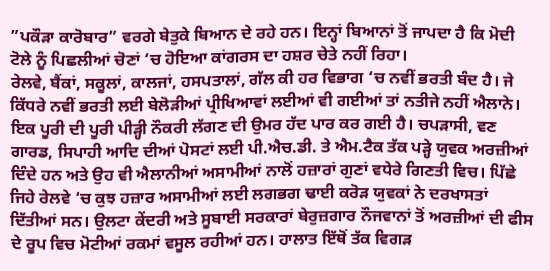”ਪਕੌੜਾ ਕਾਰੋਬਾਰ” ਵਰਗੇ ਬੇਤੁਕੇ ਬਿਆਨ ਦੇ ਰਹੇ ਹਨ। ਇਨ੍ਹਾਂ ਬਿਆਨਾਂ ਤੋਂ ਜਾਪਦਾ ਹੈ ਕਿ ਮੋਦੀ ਟੋਲੇ ਨੂੰ ਪਿਛਲੀਆਂ ਚੋਣਾਂ ‘ਚ ਹੋਇਆ ਕਾਂਗਰਸ ਦਾ ਹਸ਼ਰ ਚੇਤੇ ਨਹੀਂ ਰਿਹਾ।
ਰੇਲਵੇ, ਬੈਂਕਾਂ, ਸਕੂਲਾਂ, ਕਾਲਜਾਂ, ਹਸਪਤਾਲਾਂ, ਗੱਲ ਕੀ ਹਰ ਵਿਭਾਗ ‘ਚ ਨਵੀਂ ਭਰਤੀ ਬੰਦ ਹੈ। ਜੇ ਕਿੱਧਰੇ ਨਵੀਂ ਭਰਤੀ ਲਈ ਬੇਲੋੜੀਆਂ ਪ੍ਰੀਖਿਆਵਾਂ ਲਈਆਂ ਵੀ ਗਈਆਂ ਤਾਂ ਨਤੀਜੇ ਨਹੀਂ ਐਲਾਨੇ। ਇਕ ਪੂਰੀ ਦੀ ਪੂਰੀ ਪੀੜ੍ਹੀ ਨੌਕਰੀ ਲੱਗਣ ਦੀ ਉਮਰ ਹੱਦ ਪਾਰ ਕਰ ਗਈ ਹੈ। ਚਪੜਾਸੀ, ਵਣ ਗਾਰਡ, ਸਿਪਾਹੀ ਆਦਿ ਦੀਆਂ ਪੋਸਟਾਂ ਲਈ ਪੀ.ਐਚ.ਡੀ. ਤੇ ਐਮ.ਟੈਕ ਤੱਕ ਪੜ੍ਹੇ ਯੁਵਕ ਅਰਜ਼ੀਆਂ ਦਿੰਦੇ ਹਨ ਅਤੇ ਉਹ ਵੀ ਐਲਾਨੀਆਂ ਅਸਾਮੀਆਂ ਨਾਲੋਂ ਹਜ਼ਾਰਾਂ ਗੁਣਾਂ ਵਧੇਰੇ ਗਿਣਤੀ ਵਿਚ। ਪਿੱਛੇ ਜਿਹੇ ਰੇਲਵੇ ‘ਚ ਕੁਝ ਹਜ਼ਾਰ ਅਸਾਮੀਆਂ ਲਈ ਲਗਭਗ ਢਾਈ ਕਰੋੜ ਯੁਵਕਾਂ ਨੇ ਦਰਖਾਸਤਾਂ ਦਿੱਤੀਆਂ ਸਨ। ਉਲਟਾ ਕੇਂਦਰੀ ਅਤੇ ਸੂਬਾਈ ਸਰਕਾਰਾਂ ਬੇਰੁਜ਼ਗਾਰ ਨੌਜਵਾਨਾਂ ਤੋਂ ਅਰਜ਼ੀਆਂ ਦੀ ਫੀਸ ਦੇ ਰੂਪ ਵਿਚ ਮੋਟੀਆਂ ਰਕਮਾਂ ਵਸੂਲ ਰਹੀਆਂ ਹਨ। ਹਾਲਾਤ ਇੱਥੋਂ ਤੱਕ ਵਿਗੜ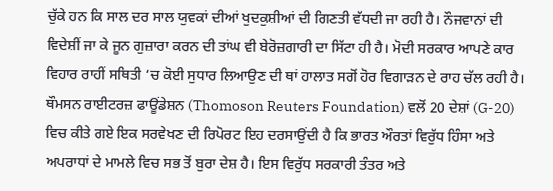ਚੁੱਕੇ ਹਨ ਕਿ ਸਾਲ ਦਰ ਸਾਲ ਯੁਵਕਾਂ ਦੀਆਂ ਖੁਦਕੁਸ਼ੀਆਂ ਦੀ ਗਿਣਤੀ ਵੱਧਦੀ ਜਾ ਰਹੀ ਹੈ। ਨੌਜਵਾਨਾਂ ਦੀ ਵਿਦੇਸ਼ੀਂ ਜਾ ਕੇ ਜੂਨ ਗੁਜ਼ਾਰਾ ਕਰਨ ਦੀ ਤਾਂਘ ਵੀ ਬੇਰੋਜ਼ਗਾਰੀ ਦਾ ਸਿੱਟਾ ਹੀ ਹੈ। ਮੋਦੀ ਸਰਕਾਰ ਆਪਣੇ ਕਾਰ ਵਿਹਾਰ ਰਾਹੀਂ ਸਥਿਤੀ ‘ਚ ਕੋਈ ਸੁਧਾਰ ਲਿਆਉਣ ਦੀ ਥਾਂ ਹਾਲਾਤ ਸਗੋਂ ਹੋਰ ਵਿਗਾੜਨ ਦੇ ਰਾਹ ਚੱਲ ਰਹੀ ਹੈ।
ਥੌਮਸਨ ਰਾਈਟਰਜ਼ ਫਾਊਂਡੇਸ਼ਨ (Thomoson Reuters Foundation) ਵਲੋਂ 20 ਦੇਸ਼ਾਂ (G-20) ਵਿਚ ਕੀਤੇ ਗਏ ਇਕ ਸਰਵੇਖਣ ਦੀ ਰਿਪੋਰਟ ਇਹ ਦਰਸਾਉਂਦੀ ਹੈ ਕਿ ਭਾਰਤ ਔਰਤਾਂ ਵਿਰੁੱਧ ਹਿੰਸਾ ਅਤੇ ਅਪਰਾਧਾਂ ਦੇ ਮਾਮਲੇ ਵਿਚ ਸਭ ਤੋਂ ਬੁਰਾ ਦੇਸ਼ ਹੈ। ਇਸ ਵਿਰੁੱਧ ਸਰਕਾਰੀ ਤੰਤਰ ਅਤੇ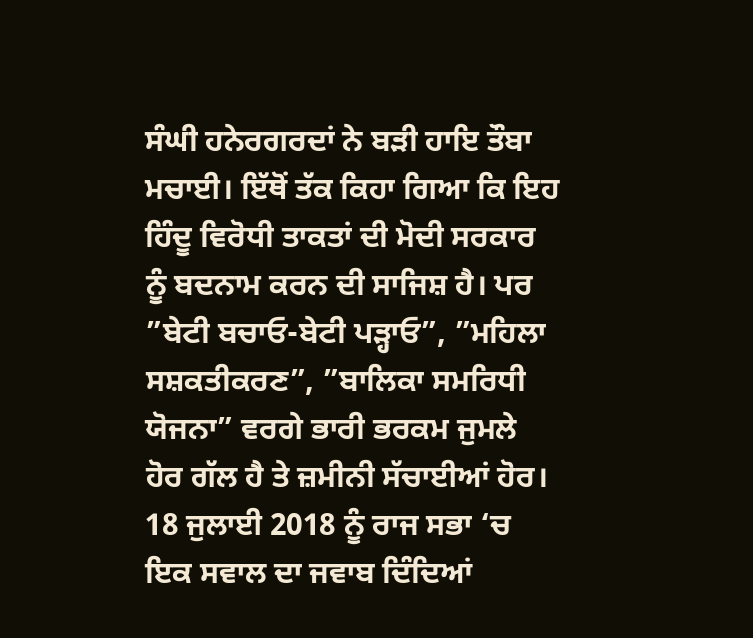ਸੰਘੀ ਹਨੇਰਗਰਦਾਂ ਨੇ ਬੜੀ ਹਾਇ ਤੌਬਾ ਮਚਾਈ। ਇੱਥੋਂ ਤੱਕ ਕਿਹਾ ਗਿਆ ਕਿ ਇਹ ਹਿੰਦੂ ਵਿਰੋਧੀ ਤਾਕਤਾਂ ਦੀ ਮੋਦੀ ਸਰਕਾਰ ਨੂੰ ਬਦਨਾਮ ਕਰਨ ਦੀ ਸਾਜਿਸ਼ ਹੈ। ਪਰ ”ਬੇਟੀ ਬਚਾਓ-ਬੇਟੀ ਪੜ੍ਹਾਓ”, ”ਮਹਿਲਾ ਸਸ਼ਕਤੀਕਰਣ”, ”ਬਾਲਿਕਾ ਸਮਰਿਧੀ ਯੋਜਨਾ” ਵਰਗੇ ਭਾਰੀ ਭਰਕਮ ਜੁਮਲੇ ਹੋਰ ਗੱਲ ਹੈ ਤੇ ਜ਼ਮੀਨੀ ਸੱਚਾਈਆਂ ਹੋਰ। 18 ਜੁਲਾਈ 2018 ਨੂੰ ਰਾਜ ਸਭਾ ‘ਚ ਇਕ ਸਵਾਲ ਦਾ ਜਵਾਬ ਦਿੰਦਿਆਂ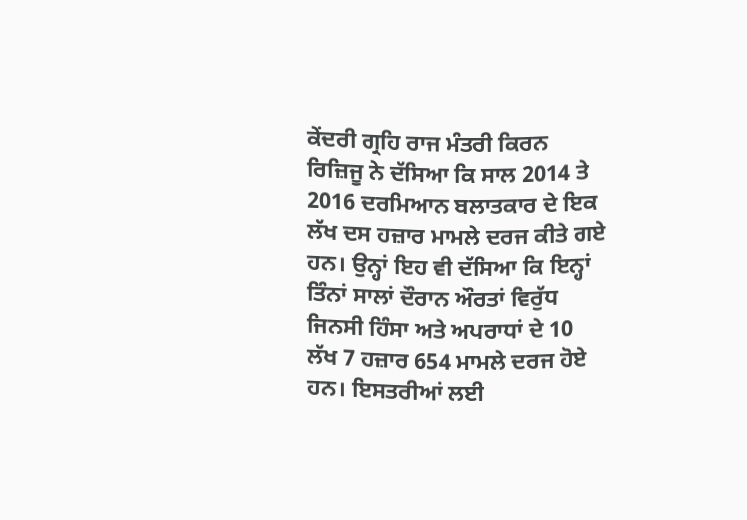ਕੇਂਦਰੀ ਗ੍ਰਹਿ ਰਾਜ ਮੰਤਰੀ ਕਿਰਨ ਰਿਜ਼ਿਜੂ ਨੇ ਦੱਸਿਆ ਕਿ ਸਾਲ 2014 ਤੇ 2016 ਦਰਮਿਆਨ ਬਲਾਤਕਾਰ ਦੇ ਇਕ ਲੱਖ ਦਸ ਹਜ਼ਾਰ ਮਾਮਲੇ ਦਰਜ ਕੀਤੇ ਗਏ ਹਨ। ਉਨ੍ਹਾਂ ਇਹ ਵੀ ਦੱਸਿਆ ਕਿ ਇਨ੍ਹਾਂ ਤਿੰਨਾਂ ਸਾਲਾਂ ਦੌਰਾਨ ਔਰਤਾਂ ਵਿਰੁੱਧ ਜਿਨਸੀ ਹਿੰਸਾ ਅਤੇ ਅਪਰਾਧਾਂ ਦੇ 10 ਲੱਖ 7 ਹਜ਼ਾਰ 654 ਮਾਮਲੇ ਦਰਜ ਹੋਏ ਹਨ। ਇਸਤਰੀਆਂ ਲਈ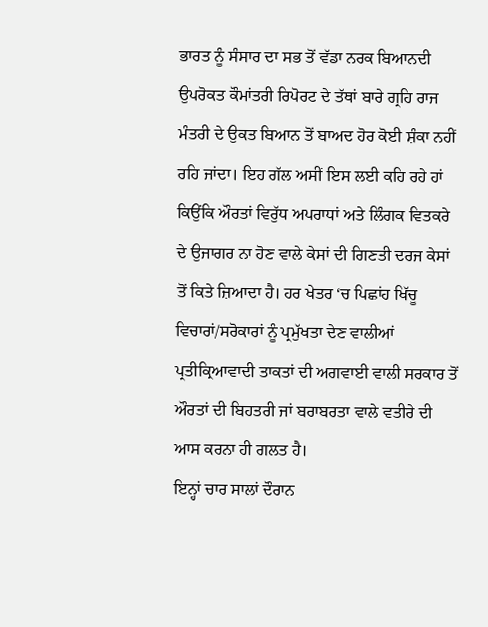ਭਾਰਤ ਨੂੰ ਸੰਸਾਰ ਦਾ ਸਭ ਤੋਂ ਵੱਡਾ ਨਰਕ ਬਿਆਨਦੀ ਉਪਰੋਕਤ ਕੌਮਾਂਤਰੀ ਰਿਪੋਰਟ ਦੇ ਤੱਥਾਂ ਬਾਰੇ ਗ੍ਰਹਿ ਰਾਜ ਮੰਤਰੀ ਦੇ ਉਕਤ ਬਿਆਨ ਤੋਂ ਬਾਅਦ ਹੋਰ ਕੋਈ ਸ਼ੰਕਾ ਨਹੀਂ ਰਹਿ ਜਾਂਦਾ। ਇਹ ਗੱਲ ਅਸੀਂ ਇਸ ਲਈ ਕਹਿ ਰਹੇ ਹਾਂ ਕਿਉਂਕਿ ਔਰਤਾਂ ਵਿਰੁੱਧ ਅਪਰਾਧਾਂ ਅਤੇ ਲਿੰਗਕ ਵਿਤਕਰੇ ਦੇ ਉਜਾਗਰ ਨਾ ਹੋਣ ਵਾਲੇ ਕੇਸਾਂ ਦੀ ਗਿਣਤੀ ਦਰਜ ਕੇਸਾਂ ਤੋਂ ਕਿਤੇ ਜ਼ਿਆਦਾ ਹੈ। ਹਰ ਖੇਤਰ ‘ਚ ਪਿਛਾਂਹ ਖਿੱਚੂ ਵਿਚਾਰਾਂ/ਸਰੋਕਾਰਾਂ ਨੂੰ ਪ੍ਰਮੁੱਖਤਾ ਦੇਣ ਵਾਲੀਆਂ ਪ੍ਰਤੀਕ੍ਰਿਆਵਾਦੀ ਤਾਕਤਾਂ ਦੀ ਅਗਵਾਈ ਵਾਲੀ ਸਰਕਾਰ ਤੋਂ ਔਰਤਾਂ ਦੀ ਬਿਹਤਰੀ ਜਾਂ ਬਰਾਬਰਤਾ ਵਾਲੇ ਵਤੀਰੇ ਦੀ ਆਸ ਕਰਨਾ ਹੀ ਗਲਤ ਹੈ।
ਇਨ੍ਹਾਂ ਚਾਰ ਸਾਲਾਂ ਦੌਰਾਨ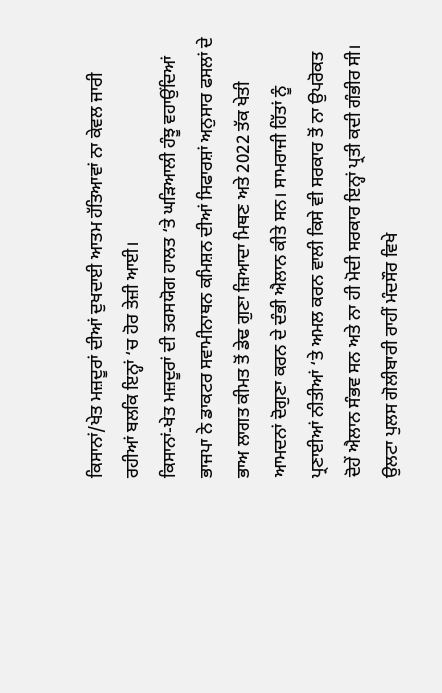ਕਿਸਾਨਾਂ/ਖੇਤ ਮਜ਼ਦੂਰਾਂ ਦੀਆਂ ਦੁਖਦਾਈ ਆਤਮ ਹੱਤਿਆਵਾਂ ਨਾ ਕੇਵਲ ਜਾਰੀ ਰਹੀਆਂ ਬਲਕਿ ਇਨ੍ਹਾਂ ‘ਚ ਹੋਰ ਤੇਜ਼ੀ ਆਈ।
ਕਿਸਾਨਾਂ-ਖੇਤ ਮਜ਼ਦੂਰਾਂ ਦੀ ਤਰਸਯੋਗ ਹਾਲਤ ‘ਤੇ ਘੜਿਆਲੀ ਹੰਝੂ ਵਹਾਉਂਦਿਆਂ ਭਾਜਪਾ ਨੇ ਡਾਕਟਰ ਸਵਾਮੀਨਾਥਨ ਕਮਿਸ਼ਨ ਦੀਆਂ ਸਿਫਾਰਸ਼ਾਂ ਅਨੁਸਾਰ ਫਸਲਾਂ ਦੇ ਭਾਅ ਲਾਗਤ ਕੀਮਤ ਤੋਂ ਡੇਢ ਗੁਣਾ ਜ਼ਿਆਦਾ ਮਿਥਣ ਅਤੇ 2022 ਤੱਕ ਖੇਤੀ ਆਮਦਨਾਂ ਦੋਗੁਣਾ ਕਰਨ ਦੇ ਦੰਭੀ ਐਲਾਨ ਕੀਤੇ ਸਨ। ਸਾਮਰਾਜੀ ਹਿੱਤਾਂ ਨੂੰ ਪ੍ਰਣਾਈਆਂ ਨੀਤੀਆਂ ‘ਤੇ ਅਮਲ ਕਰਨ ਵਾਲੀ ਕਿਸੇ ਵੀ ਸਰਕਾਰ ਤੋਂ ਨਾ ਉਪਰੋਕਤ ਦੋਹੇਂ ਐਲਾਨ ਸੰਭਵ ਸਨ ਅਤੇ ਨਾ ਹੀ ਮੋਦੀ ਸਰਕਾਰ ਇਨ੍ਹਾਂ ਪ੍ਰਤੀ ਕਦੀ ਗੰਭੀਰ ਸੀ। ਉਲਟਾ ਪੁਲਸ ਗੋਲੀਬਾਰੀ ਰਾਹੀਂ ਮੰਦਸੌਰ ਵਿਖੇ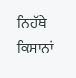ਨਿਹੱਥੇ ਕਿਸਾਨਾਂ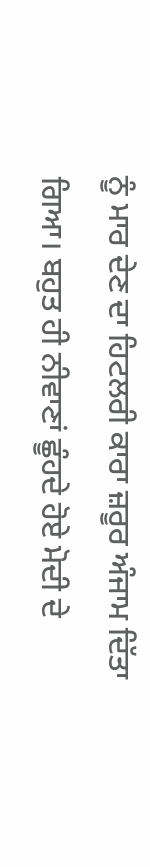ਨੂੰ ਮਾਰ ਦੇਣ ਦਾ ਹਿਟਲਰੀ ਕਾਰਾ ਜ਼ਰੂਰ ਅੰਜਾਮ ਦਿੱਤਾ ਗਿਆ। ਬਹੁਤ ਹੀ ਨੀਵਾਣਾਂ ਛੂੰਹਦੇ ਹੋਏ ਮੋਦੀ ਦੇ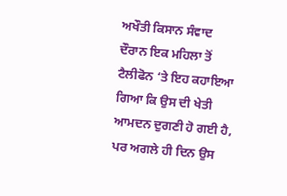ਅਖੌਤੀ ਕਿਸਾਨ ਸੰਵਾਦ ਦੌਰਾਨ ਇਕ ਮਹਿਲਾ ਤੋਂ ਟੈਲੀਫੋਨ ‘ਤੇ ਇਹ ਕਹਾਇਆ ਗਿਆ ਕਿ ਉਸ ਦੀ ਖੇਤੀ ਆਮਦਨ ਦੁਗਣੀ ਹੋ ਗਈ ਹੈ, ਪਰ ਅਗਲੇ ਹੀ ਦਿਨ ਉਸ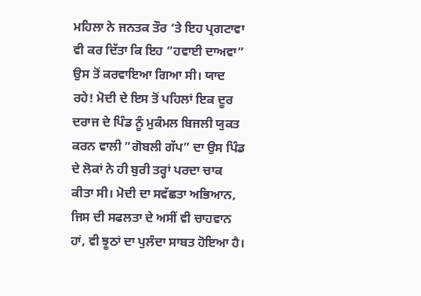ਮਹਿਲਾ ਨੇ ਜਨਤਕ ਤੌਰ ‘ਤੇ ਇਹ ਪ੍ਰਗਟਾਵਾ ਵੀ ਕਰ ਦਿੱਤਾ ਕਿ ਇਹ ”ਹਵਾਈ ਦਾਅਵਾ” ਉਸ ਤੋਂ ਕਰਵਾਇਆ ਗਿਆ ਸੀ। ਯਾਦ ਰਹੇ! ਮੋਦੀ ਦੇ ਇਸ ਤੋਂ ਪਹਿਲਾਂ ਇਕ ਦੂਰ ਦਰਾਜ ਦੇ ਪਿੰਡ ਨੂੰ ਮੁਕੰਮਲ ਬਿਜਲੀ ਯੁਕਤ ਕਰਨ ਵਾਲੀ ”ਗੋਬਲੀ ਗੱਪ” ਦਾ ਉਸ ਪਿੰਡ ਦੇ ਲੋਕਾਂ ਨੇ ਹੀ ਬੁਰੀ ਤਰ੍ਹਾਂ ਪਰਦਾ ਚਾਕ ਕੀਤਾ ਸੀ। ਮੋਦੀ ਦਾ ਸਵੱਛਤਾ ਅਭਿਆਨ, ਜਿਸ ਦੀ ਸਫਲਤਾ ਦੇ ਅਸੀਂ ਵੀ ਚਾਹਵਾਨ ਹਾਂ, ਵੀ ਝੂਠਾਂ ਦਾ ਪੁਲੰਦਾ ਸਾਬਤ ਹੋਇਆ ਹੈ।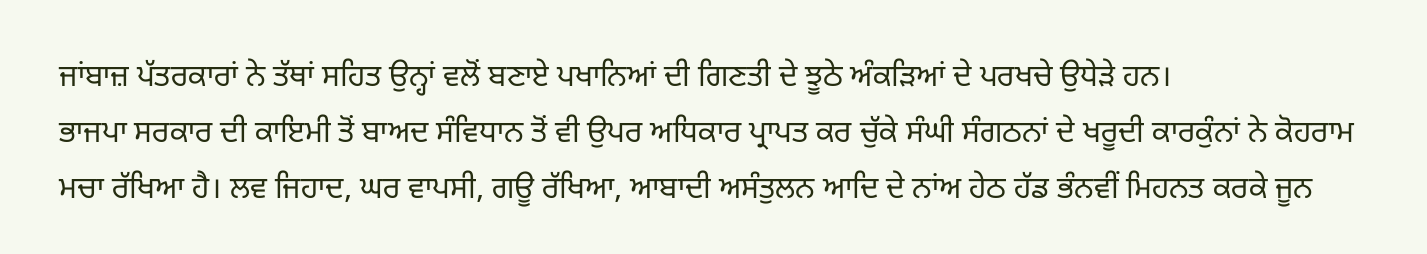ਜਾਂਬਾਜ਼ ਪੱਤਰਕਾਰਾਂ ਨੇ ਤੱਥਾਂ ਸਹਿਤ ਉਨ੍ਹਾਂ ਵਲੋਂ ਬਣਾਏ ਪਖਾਨਿਆਂ ਦੀ ਗਿਣਤੀ ਦੇ ਝੂਠੇ ਅੰਕੜਿਆਂ ਦੇ ਪਰਖਚੇ ਉਧੇੜੇ ਹਨ।
ਭਾਜਪਾ ਸਰਕਾਰ ਦੀ ਕਾਇਮੀ ਤੋਂ ਬਾਅਦ ਸੰਵਿਧਾਨ ਤੋਂ ਵੀ ਉਪਰ ਅਧਿਕਾਰ ਪ੍ਰਾਪਤ ਕਰ ਚੁੱਕੇ ਸੰਘੀ ਸੰਗਠਨਾਂ ਦੇ ਖਰੂਦੀ ਕਾਰਕੁੰਨਾਂ ਨੇ ਕੋਹਰਾਮ ਮਚਾ ਰੱਖਿਆ ਹੈ। ਲਵ ਜਿਹਾਦ, ਘਰ ਵਾਪਸੀ, ਗਊ ਰੱਖਿਆ, ਆਬਾਦੀ ਅਸੰਤੁਲਨ ਆਦਿ ਦੇ ਨਾਂਅ ਹੇਠ ਹੱਡ ਭੰਨਵੀਂ ਮਿਹਨਤ ਕਰਕੇ ਜੂਨ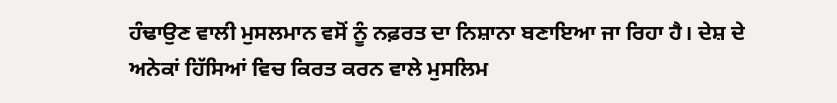ਹੰਢਾਉਣ ਵਾਲੀ ਮੁਸਲਮਾਨ ਵਸੋਂ ਨੂੰ ਨਫ਼ਰਤ ਦਾ ਨਿਸ਼ਾਨਾ ਬਣਾਇਆ ਜਾ ਰਿਹਾ ਹੈ। ਦੇਸ਼ ਦੇ ਅਨੇਕਾਂ ਹਿੱਸਿਆਂ ਵਿਚ ਕਿਰਤ ਕਰਨ ਵਾਲੇ ਮੁਸਲਿਮ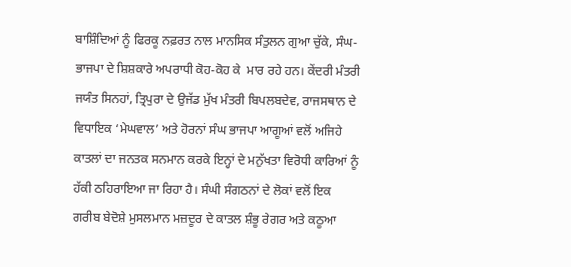ਬਾਸ਼ਿੰਦਿਆਂ ਨੂੰ ਫਿਰਕੂ ਨਫ਼ਰਤ ਨਾਲ ਮਾਨਸਿਕ ਸੰਤੁਲਨ ਗੁਆ ਚੁੱਕੇ, ਸੰਘ-ਭਾਜਪਾ ਦੇ ਸ਼ਿਸ਼ਕਾਰੇ ਅਪਰਾਧੀ ਕੋਹ-ਕੋਹ ਕੇ  ਮਾਰ ਰਹੇ ਹਨ। ਕੇਂਦਰੀ ਮੰਤਰੀ ਜਯੰਤ ਸਿਨਹਾਂ, ਤ੍ਰਿਪੁਰਾ ਦੇ ਉਜੱਡ ਮੁੱਖ ਮੰਤਰੀ ਬਿਪਲਬਦੇਵ, ਰਾਜਸਥਾਨ ਦੇ ਵਿਧਾਇਕ ‘ਮੇਘਵਾਲ’ ਅਤੇ ਹੋਰਨਾਂ ਸੰਘ ਭਾਜਪਾ ਆਗੂਆਂ ਵਲੋਂ ਅਜਿਹੇ ਕਾਤਲਾਂ ਦਾ ਜਨਤਕ ਸਨਮਾਨ ਕਰਕੇ ਇਨ੍ਹਾਂ ਦੇ ਮਨੁੱਖਤਾ ਵਿਰੋਧੀ ਕਾਰਿਆਂ ਨੂੰ ਹੱਕੀ ਠਹਿਰਾਇਆ ਜਾ ਰਿਹਾ ਹੈ। ਸੰਘੀ ਸੰਗਠਨਾਂ ਦੇ ਲੋਕਾਂ ਵਲੋਂ ਇਕ ਗਰੀਬ ਬੇਦੋਸ਼ੇ ਮੁਸਲਮਾਨ ਮਜ਼ਦੂਰ ਦੇ ਕਾਤਲ ਸ਼ੰਭੂ ਰੇਗਰ ਅਤੇ ਕਠੂਆ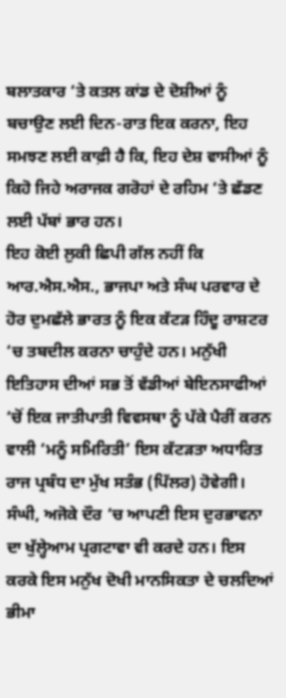ਬਲਾਤਕਾਰ ‘ਤੇ ਕਤਲ ਕਾਂਡ ਦੇ ਦੋਸ਼ੀਆਂ ਨੂੰ ਬਚਾਉਣ ਲਈ ਦਿਨ-ਰਾਤ ਇਕ ਕਰਨਾ, ਇਹ ਸਮਝਣ ਲਈ ਕਾਫ਼ੀ ਹੈ ਕਿ, ਇਹ ਦੇਸ਼ ਵਾਸੀਆਂ ਨੂੰ ਕਿਹੋ ਜਿਹੇ ਅਰਾਜਕ ਗਰੋਹਾਂ ਦੇ ਰਹਿਮ ‘ਤੇ ਛੱਡਣ ਲਈ ਪੱਬਾਂ ਭਾਰ ਹਨ।
ਇਹ ਕੋਈ ਲੁਕੀ ਛਿਪੀ ਗੱਲ ਨਹੀਂ ਕਿ ਆਰ.ਐਸ.ਐਸ., ਭਾਜਪਾ ਅਤੇ ਸੰਘ ਪਰਵਾਰ ਦੇ ਹੋਰ ਦੁਮਛੱਲੇ ਭਾਰਤ ਨੂੰ ਇਕ ਕੱਟੜ ਹਿੰਦੂ ਰਾਸ਼ਟਰ ‘ਚ ਤਬਦੀਲ ਕਰਨਾ ਚਾਹੁੰਦੇ ਹਨ। ਮਨੁੱਖੀ ਇਤਿਹਾਸ ਦੀਆਂ ਸਭ ਤੋਂ ਵੱਡੀਆਂ ਬੇਇਨਸਾਫੀਆਂ ‘ਚੋਂ ਇਕ ਜਾਤੀਪਾਤੀ ਵਿਵਸਥਾ ਨੂੰ ਪੱਕੇ ਪੈਰੀਂ ਕਰਨ ਵਾਲੀ ‘ਮਨੂੰ ਸਮਿਰਿਤੀ’ ਇਸ ਕੱਟੜਤਾ ਅਧਾਰਿਤ ਰਾਜ ਪ੍ਰਬੰਧ ਦਾ ਮੁੱਖ ਸਤੰਭ (ਪਿੱਲਰ) ਹੋਵੇਗੀ। ਸੰਘੀ, ਅਜੋਕੇ ਦੌਰ ‘ਚ ਆਪਣੀ ਇਸ ਦੁਰਭਾਵਨਾ ਦਾ ਖੁੱਲ੍ਹੇਆਮ ਪ੍ਰਗਟਾਵਾ ਵੀ ਕਰਦੇ ਹਨ। ਇਸ ਕਰਕੇ ਇਸ ਮਨੁੱਖ ਦੋਖੀ ਮਾਨਸਿਕਤਾ ਦੇ ਚਲਦਿਆਂ ਭੀਮਾ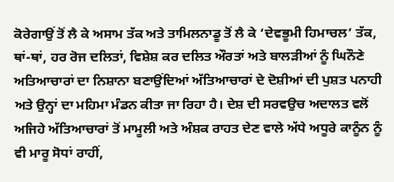ਕੋਰੇਗਾਉਂ ਤੋਂ ਲੈ ਕੇ ਅਸਾਮ ਤੱਕ ਅਤੇ ਤਾਮਿਲਨਾਡੂ ਤੋਂ ਲੈ ਕੇ ‘ਦੇਵਭੂਮੀ ਹਿਮਾਚਲ’ ਤੱਕ, ਥਾਂ-ਥਾਂ, ਹਰ ਰੋਜ ਦਲਿਤਾਂ, ਵਿਸ਼ੇਸ਼ ਕਰ ਦਲਿਤ ਔਰਤਾਂ ਅਤੇ ਬਾਲੜੀਆਂ ਨੂੰ ਘਿਨੌਣੇ ਅਤਿਆਚਾਰਾਂ ਦਾ ਨਿਸ਼ਾਨਾ ਬਣਾਉਂਦਿਆਂ ਅੱਤਿਆਚਾਰਾਂ ਦੇ ਦੋਸ਼ੀਆਂ ਦੀ ਪੁਸ਼ਤ ਪਨਾਹੀ ਅਤੇ ਉਨ੍ਹਾਂ ਦਾ ਮਹਿਮਾ ਮੰਡਨ ਕੀਤਾ ਜਾ ਰਿਹਾ ਹੈ। ਦੇਸ਼ ਦੀ ਸਰਵਉਚ ਅਦਾਲਤ ਵਲੋਂ ਅਜਿਹੇ ਅੱਤਿਆਚਾਰਾਂ ਤੋਂ ਮਾਮੂਲੀ ਅਤੇ ਅੰਸ਼ਕ ਰਾਹਤ ਦੇਣ ਵਾਲੇ ਅੱਧੇ ਅਧੂਰੇ ਕਾਨੂੰਨ ਨੂੰ ਵੀ ਮਾਰੂ ਸੋਧਾਂ ਰਾਹੀਂ,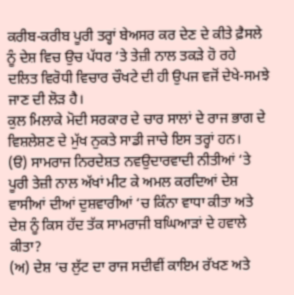ਕਰੀਬ-ਕਰੀਬ ਪੂਰੀ ਤਰ੍ਹਾਂ ਬੇਅਸਰ ਕਰ ਦੇਣ ਦੇ ਕੀਤੇ ਫ਼ੈਸਲੇ ਨੂੰ ਦੇਸ਼ ਵਿਚ ਉਚ ਪੱਧਰ ‘ਤੇ ਤੇਜ਼ੀ ਨਾਲ ਤਕੜੇ ਹੋ ਰਹੇ  ਦਲਿਤ ਵਿਰੋਧੀ ਵਿਚਾਰ ਚੌਖਟੇ ਦੀ ਹੀ ਉਪਜ ਵਜੋਂ ਦੇਖੇ-ਸਮਝੇ ਜਾਣ ਦੀ ਲੋੜ ਹੈ।
ਕੁਲ ਮਿਲਾਕੇ ਮੋਦੀ ਸਰਕਾਰ ਦੇ ਚਾਰ ਸਾਲਾਂ ਦੇ ਰਾਜ ਭਾਗ ਦੇ ਵਿਸ਼ਲੇਸ਼ਣ ਦੇ ਮੁੱਖ ਨੁਕਤੇ ਸਾਡੀ ਜਾਚੇ ਇਸ ਤਰ੍ਹਾਂ ਹਨ।
(ੳ) ਸਾਮਰਾਜ ਨਿਰਦੇਸ਼ਤ ਨਵਉਦਾਰਵਾਦੀ ਨੀਤੀਆਂ ‘ਤੇ ਪੂਰੀ ਤੇਜ਼ੀ ਨਾਲ ਅੱਖਾਂ ਮੀਟ ਕੇ ਅਮਲ ਕਰਦਿਆਂ ਦੇਸ਼ ਵਾਸੀਆਂ ਦੀਆਂ ਦੁਸ਼ਵਾਰੀਆਂ ‘ਚ ਕਿੰਨਾ ਵਾਧਾ ਕੀਤਾ ਅਤੇ ਦੇਸ਼ ਨੂੰ ਕਿਸ ਹੱਦ ਤੱਕ ਸਾਮਰਾਜੀ ਬਘਿਆੜਾਂ ਦੇ ਹਵਾਲੇ ਕੀਤਾ?
(ਅ) ਦੇਸ਼ ‘ਚ ਲੁੱਟ ਦਾ ਰਾਜ ਸਦੀਵੀਂ ਕਾਇਮ ਰੱਖਣ ਅਤੇ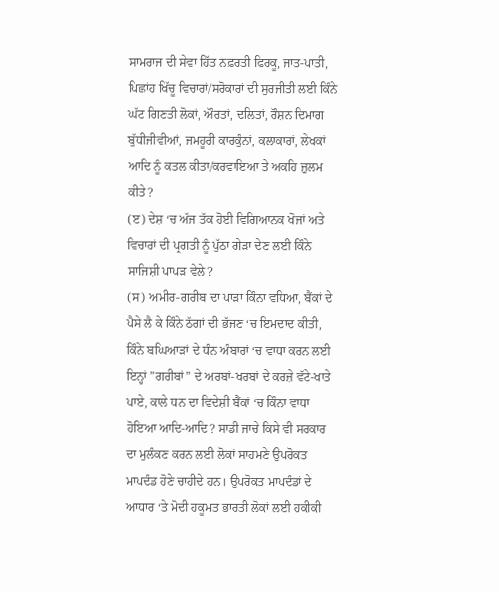ਸਾਮਰਾਜ ਦੀ ਸੇਵਾ ਹਿੱਤ ਨਫ਼ਰਤੀ ਫਿਰਕੂ, ਜਾਤ-ਪਾਤੀ, ਪਿਛਾਂਹ ਖਿੱਚੂ ਵਿਚਾਰਾਂ/ਸਰੋਕਾਰਾਂ ਦੀ ਸੁਰਜੀਤੀ ਲਈ ਕਿੰਨੇ ਘੱਟ ਗਿਣਤੀ ਲੋਕਾਂ, ਔਰਤਾਂ, ਦਲਿਤਾਂ, ਰੌਸ਼ਨ ਦਿਮਾਗ ਬੁੱਧੀਜੀਵੀਆਂ, ਜਮਹੂਰੀ ਕਾਰਕੁੰਨਾਂ, ਕਲਾਕਾਰਾਂ, ਲੇਖਕਾਂ ਆਦਿ ਨੂੰ ਕਤਲ ਕੀਤਾ/ਕਰਵਾਇਆ ਤੇ ਅਕਹਿ ਜ਼ੁਲਮ ਕੀਤੇ?
(ੲ) ਦੇਸ਼ ‘ਚ ਅੱਜ ਤੱਕ ਹੋਈ ਵਿਗਿਆਨਕ ਖੋਜਾਂ ਅਤੇ ਵਿਚਾਰਾਂ ਦੀ ਪ੍ਰਗਤੀ ਨੂੰ ਪੁੱਠਾ ਗੇੜਾ ਦੇਣ ਲਈ ਕਿੰਨੇ ਸਾਜਿਸ਼ੀ ਪਾਪੜ ਵੇਲੇ?
(ਸ) ਅਮੀਰ-ਗਰੀਬ ਦਾ ਪਾੜਾ ਕਿੰਨਾ ਵਧਿਆ, ਬੈਂਕਾਂ ਦੇ ਪੈਸੇ ਲੈ ਕੇ ਕਿੰਨੇ ਠੱਗਾਂ ਦੀ ਭੱਜਣ ‘ਚ ਇਮਦਾਦ ਕੀਤੀ, ਕਿੰਨੇ ਬਘਿਆੜਾਂ ਦੇ ਧੰਨ ਅੰਬਾਰਾਂ ‘ਚ ਵਾਧਾ ਕਰਨ ਲਈ ਇਨ੍ਹਾਂ ”ਗਰੀਬਾਂ” ਦੇ ਅਰਬਾਂ-ਖਰਬਾਂ ਦੇ ਕਰਜ਼ੇ ਵੱਟੇ-ਖਾਤੇ ਪਾਏ, ਕਾਲੇ ਧਨ ਦਾ ਵਿਦੇਸ਼ੀ ਬੈਂਕਾਂ ‘ਚ ਕਿੰਨਾ ਵਾਧਾ ਹੋਇਆ ਆਦਿ-ਆਦਿ? ਸਾਡੀ ਜਾਚੇ ਕਿਸੇ ਵੀ ਸਰਕਾਰ ਦਾ ਮੁਲੰਕਣ ਕਰਨ ਲਈ ਲੋਕਾਂ ਸਾਹਮਣੇ ਉਪਰੋਕਤ ਮਾਪਦੰਡ ਹੋਣੇ ਚਾਹੀਦੇ ਹਨ। ਉਪਰੋਕਤ ਮਾਪਦੰਡਾਂ ਦੇ ਆਧਾਰ ‘ਤੇ ਮੋਦੀ ਹਕੂਮਤ ਭਾਰਤੀ ਲੋਕਾਂ ਲਈ ਹਕੀਕੀ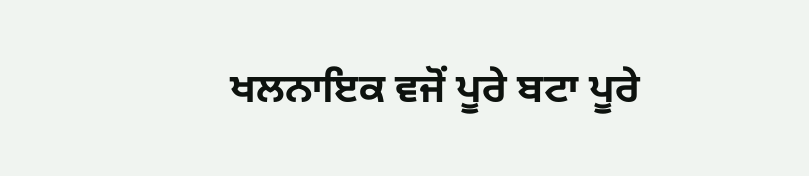ਖਲਨਾਇਕ ਵਜੋਂ ਪੂਰੇ ਬਟਾ ਪੂਰੇ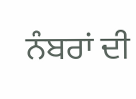ਨੰਬਰਾਂ ਦੀ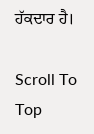ਹੱਕਦਾਰ ਹੈ।

Scroll To Top